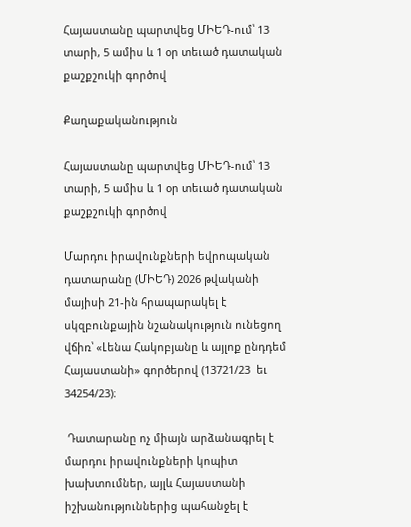Հայաստանը պարտվեց ՄԻԵԴ-ում՝ 13 տարի, 5 ամիս և 1 օր տեւած դատական քաշքշուկի գործով

Քաղաքականություն

Հայաստանը պարտվեց ՄԻԵԴ-ում՝ 13 տարի, 5 ամիս և 1 օր տեւած դատական քաշքշուկի գործով

Մարդու իրավունքների եվրոպական դատարանը (ՄԻԵԴ) 2026 թվականի մայիսի 21-ին հրապարակել է սկզբունքային նշանակություն ունեցող վճիռ՝ «Լենա Հակոբյանը և այլոք ընդդեմ Հայաստանի» գործերով (13721/23  եւ 34254/23)։

 Դատարանը ոչ միայն արձանագրել է մարդու իրավունքների կոպիտ խախտումներ, այլև Հայաստանի իշխանություններից պահանջել է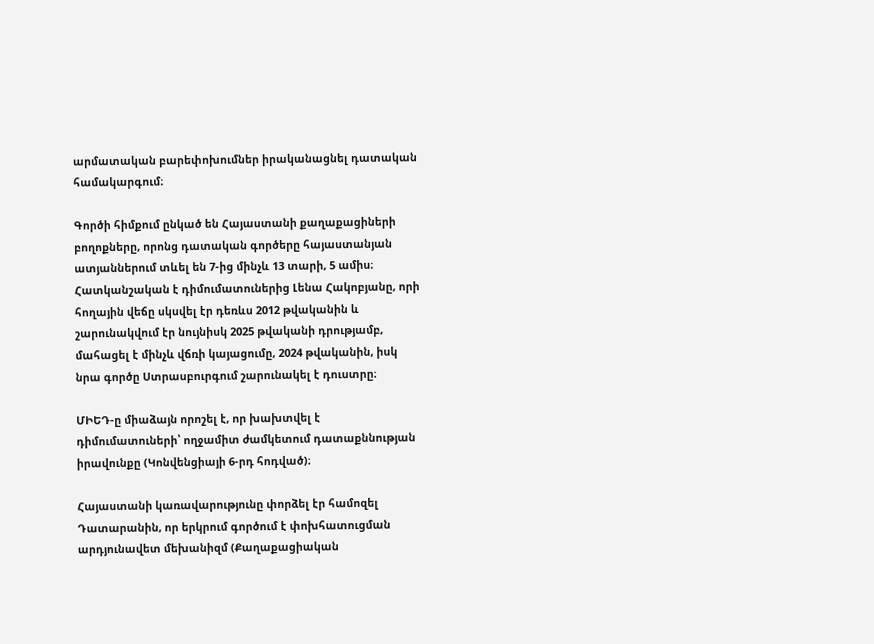արմատական բարեփոխումներ իրականացնել դատական համակարգում։

Գործի հիմքում ընկած են Հայաստանի քաղաքացիների բողոքները, որոնց դատական գործերը հայաստանյան ատյաններում տևել են 7-ից մինչև 13 տարի, 5 ամիս։ Հատկանշական է դիմումատուներից Լենա Հակոբյանը, որի հողային վեճը սկսվել էր դեռևս 2012 թվականին և շարունակվում էր նույնիսկ 2025 թվականի դրությամբ,  մահացել է մինչև վճռի կայացումը, 2024 թվականին, իսկ  նրա գործը Ստրասբուրգում շարունակել է դուստրը։

ՄԻԵԴ-ը միաձայն որոշել է, որ խախտվել է դիմումատուների՝ ողջամիտ ժամկետում դատաքննության իրավունքը (Կոնվենցիայի 6-րդ հոդված)։

Հայաստանի կառավարությունը փորձել էր համոզել Դատարանին, որ երկրում գործում է փոխհատուցման արդյունավետ մեխանիզմ (Քաղաքացիական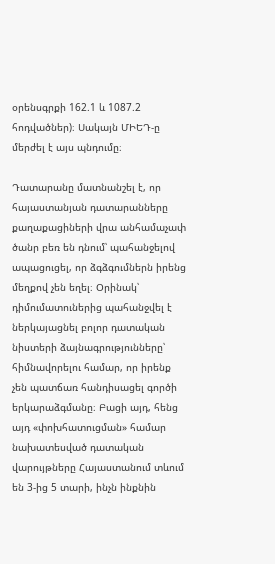օրենսգրքի 162.1 և 1087.2 հոդվածներ)։ Սակայն ՄԻԵԴ-ը մերժել է այս պնդումը։

Դատարանը մատնանշել է, որ հայաստանյան դատարանները քաղաքացիների վրա անհամաչափ ծանր բեռ են դնում՝ պահանջելով ապացուցել, որ ձգձգումներն իրենց մեղքով չեն եղել։ Օրինակ՝ դիմումատուներից պահանջվել է ներկայացնել բոլոր դատական նիստերի ձայնագրությունները՝ հիմնավորելու համար, որ իրենք չեն պատճառ հանդիսացել գործի երկարաձգմանը։ Բացի այդ, հենց այդ «փոխհատուցման» համար նախատեսված դատական վարույթները Հայաստանում տևում են 3-ից 5 տարի, ինչն ինքնին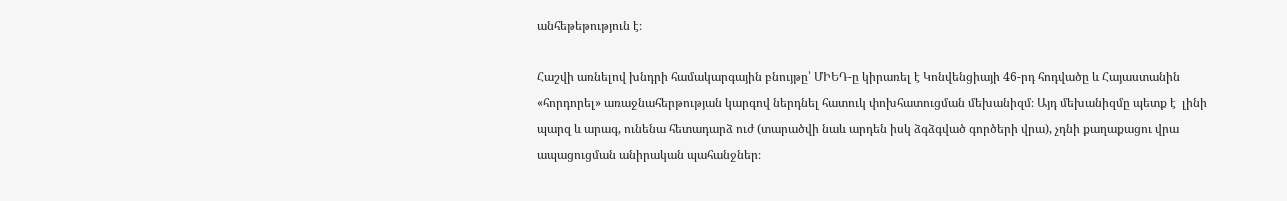անհեթեթություն է։

Հաշվի առնելով խնդրի համակարգային բնույթը՝ ՄԻԵԴ-ը կիրառել է Կոնվենցիայի 46-րդ հոդվածը և Հայաստանին «հորդորել» առաջնահերթության կարգով ներդնել հատուկ փոխհատուցման մեխանիզմ։ Այդ մեխանիզմը պետք է  լինի պարզ և արագ, ունենա հետադարձ ուժ (տարածվի նաև արդեն իսկ ձգձգված գործերի վրա), չդնի քաղաքացու վրա ապացուցման անիրական պահանջներ։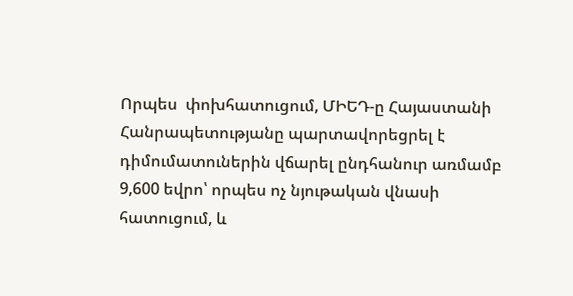Որպես  փոխհատուցում, ՄԻԵԴ-ը Հայաստանի Հանրապետությանը պարտավորեցրել է դիմումատուներին վճարել ընդհանուր առմամբ 9,600 եվրո՝ որպես ոչ նյութական վնասի հատուցում, և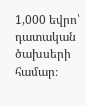1,000 եվրո՝ դատական ծախսերի համար։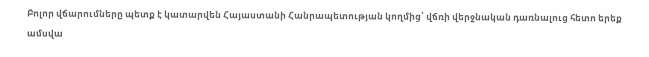Բոլոր վճարումները պետք է կատարվեն Հայաստանի Հանրապետության կողմից՝ վճռի վերջնական դառնալուց հետո երեք ամսվա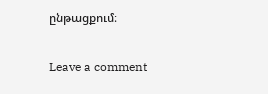ընթացքում։

Leave a comment